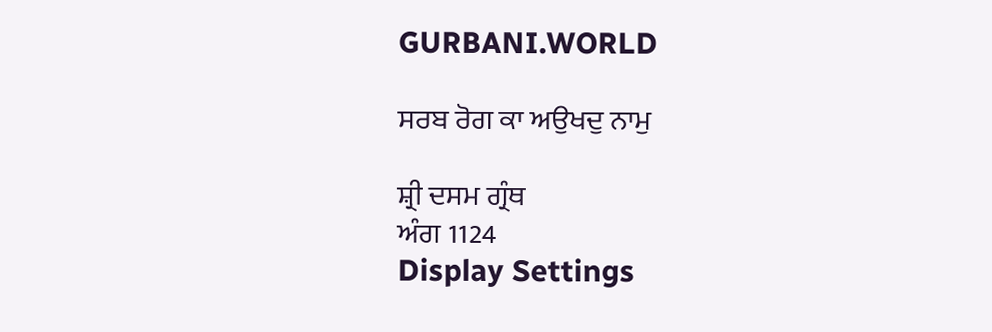GURBANI.WORLD

ਸਰਬ ਰੋਗ ਕਾ ਅਉਖਦੁ ਨਾਮੁ

ਸ਼੍ਰੀ ਦਸਮ ਗ੍ਰੰਥ
ਅੰਗ 1124
Display Settings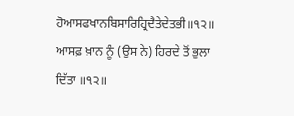ਹੋਆਸਫਖਾਨਬਿਸਾਰਿਹ੍ਰਿਦੈਤੇਦੇਤਭੀ॥੧੨॥
ਆਸਫ਼ ਖ਼ਾਨ ਨੂੰ (ਉਸ ਨੇ) ਹਿਰਦੇ ਤੋਂ ਭੁਲਾ ਦਿੱਤਾ ॥੧੨॥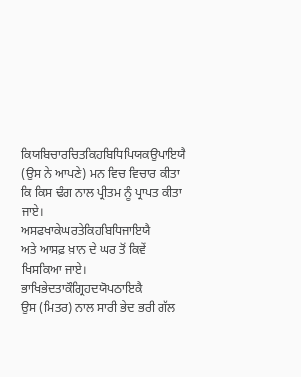ਕਿਯਬਿਚਾਰਚਿਤਕਿਹਬਿਧਿਪਿਯਕਉਪਾਇਯੈ
(ਉਸ ਨੇ ਆਪਣੇ) ਮਨ ਵਿਚ ਵਿਚਾਰ ਕੀਤਾ ਕਿ ਕਿਸ ਢੰਗ ਨਾਲ ਪ੍ਰੀਤਮ ਨੂੰ ਪ੍ਰਾਪਤ ਕੀਤਾ ਜਾਏ।
ਅਸਫਖਾਕੇਘਰਤੇਕਿਹਬਿਧਿਜਾਇਯੈ
ਅਤੇ ਆਸਫ਼ ਖ਼ਾਨ ਦੇ ਘਰ ਤੋਂ ਕਿਵੇਂ ਖਿਸਕਿਆ ਜਾਏ।
ਭਾਖਿਭੇਦਤਾਕੌਗ੍ਰਿਹਦਯੋਪਠਾਇਕੈ
ਉਸ (ਮਿਤਰ) ਨਾਲ ਸਾਰੀ ਭੇਦ ਭਰੀ ਗੱਲ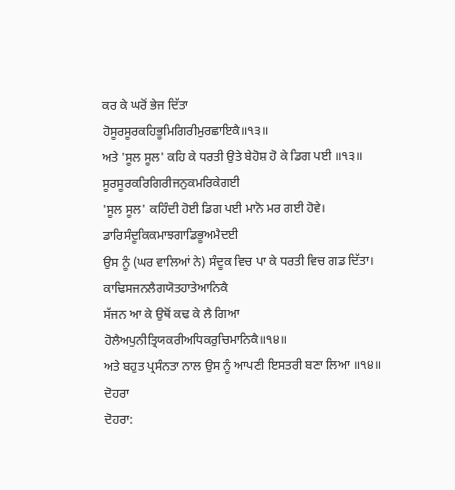ਕਰ ਕੇ ਘਰੋਂ ਭੇਜ ਦਿੱਤਾ
ਹੋਸੂਰਸੂਰਕਹਿਭੂਮਿਗਿਰੀਮੁਰਛਾਇਕੈ॥੧੩॥
ਅਤੇ 'ਸੂਲ ਸੂਲ' ਕਹਿ ਕੇ ਧਰਤੀ ਉਤੇ ਬੇਹੋਸ਼ ਹੋ ਕੇ ਡਿਗ ਪਈ ॥੧੩॥
ਸੂਰਸੂਰਕਰਿਗਿਰੀਜਨੁਕਮਰਿਕੇਗਈ
'ਸੂਲ ਸੂਲ' ਕਹਿੰਦੀ ਹੋਈ ਡਿਗ ਪਈ ਮਾਨੋ ਮਰ ਗਈ ਹੋਵੇ।
ਡਾਰਿਸੰਦੂਕਿਕਮਾਝਗਾਡਿਭੂਅਮੈਦਈ
ਉਸ ਨੂੰ (ਘਰ ਵਾਲਿਆਂ ਨੇ) ਸੰਦੂਕ ਵਿਚ ਪਾ ਕੇ ਧਰਤੀ ਵਿਚ ਗਡ ਦਿੱਤਾ।
ਕਾਢਿਸਜਨਲੈਗਯੋਤਹਾਤੇਆਨਿਕੈ
ਸੱਜਨ ਆ ਕੇ ਉਥੋਂ ਕਢ ਕੇ ਲੈ ਗਿਆ
ਹੋਲੈਅਪੁਨੀਤ੍ਰਿਯਕਰੀਅਧਿਕਰੁਚਿਮਾਨਿਕੈ॥੧੪॥
ਅਤੇ ਬਹੁਤ ਪ੍ਰਸੰਨਤਾ ਨਾਲ ਉਸ ਨੂੰ ਆਪਣੀ ਇਸਤਰੀ ਬਣਾ ਲਿਆ ॥੧੪॥
ਦੋਹਰਾ
ਦੋਹਰਾ: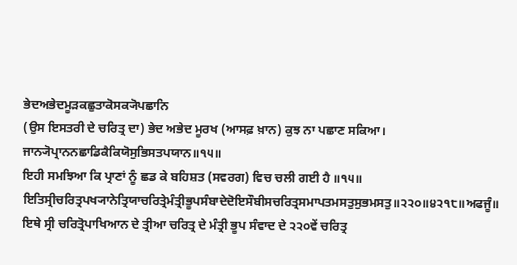ਭੇਦਅਭੇਦਮੂੜਕਛੁਤਾਕੋਸਕ੍ਯੋਪਛਾਨਿ
(ਉਸ ਇਸਤਰੀ ਦੇ ਚਰਿਤ੍ਰ ਦਾ) ਭੇਦ ਅਭੇਦ ਮੂਰਖ (ਆਸਫ਼ ਖ਼ਾਨ) ਕੁਝ ਨਾ ਪਛਾਣ ਸਕਿਆ।
ਜਾਨ੍ਯੋਪ੍ਰਾਨਨਛਾਡਿਕੈਕਿਯੋਸੁਭਿਸਤਪਯਾਨ॥੧੫॥
ਇਹੀ ਸਮਝਿਆ ਕਿ ਪ੍ਰਾਣਾਂ ਨੂੰ ਛਡ ਕੇ ਬਹਿਸ਼ਤ (ਸਵਰਗ) ਵਿਚ ਚਲੀ ਗਈ ਹੈ ॥੧੫॥
ਇਤਿਸ੍ਰੀਚਰਿਤ੍ਰਪਖ੍ਯਾਨੇਤ੍ਰਿਯਾਚਰਿਤ੍ਰੇਮੰਤ੍ਰੀਭੂਪਸੰਬਾਦੇਦੋਇਸੌਬੀਸਚਰਿਤ੍ਰਸਮਾਪਤਮਸਤੁਸੁਭਮਸਤੁ॥੨੨੦॥੪੨੧੮॥ਅਫਜੂੰ॥
ਇਥੇ ਸ੍ਰੀ ਚਰਿਤ੍ਰੋਪਾਖਿਆਨ ਦੇ ਤ੍ਰੀਆ ਚਰਿਤ੍ਰ ਦੇ ਮੰਤ੍ਰੀ ਭੂਪ ਸੰਵਾਦ ਦੇ ੨੨੦ਵੇਂ ਚਰਿਤ੍ਰ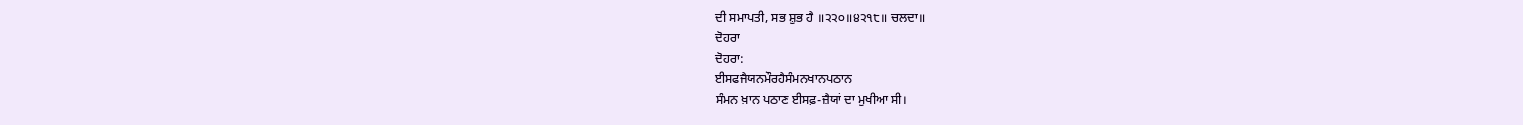ਦੀ ਸਮਾਪਤੀ, ਸਭ ਸ਼ੁਭ ਹੈ ॥੨੨੦॥੪੨੧੮॥ ਚਲਦਾ॥
ਦੋਹਰਾ
ਦੋਹਰਾ:
ਈਸਫਜੈਯਨਮੌਰਹੈਸੰਮਨਖਾਨਪਠਾਨ
ਸੰਮਨ ਖ਼ਾਨ ਪਠਾਣ ਈਸਫ਼-ਜ਼ੈਯਾਂ ਦਾ ਮੁਖੀਆ ਸੀ।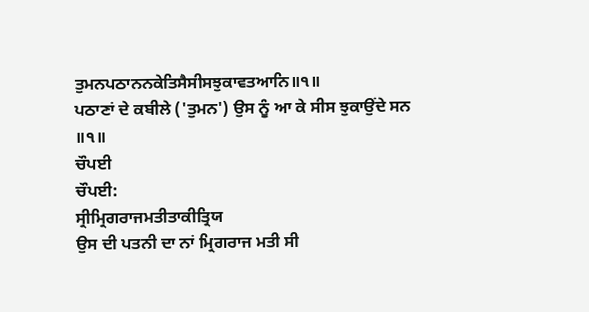ਤੁਮਨਪਠਾਨਨਕੇਤਿਸੈਸੀਸਝੁਕਾਵਤਆਨਿ॥੧॥
ਪਠਾਣਾਂ ਦੇ ਕਬੀਲੇ ('ਤੁਮਨ') ਉਸ ਨੂੰ ਆ ਕੇ ਸੀਸ ਝੁਕਾਉਂਦੇ ਸਨ ॥੧॥
ਚੌਪਈ
ਚੌਪਈ:
ਸ੍ਰੀਮ੍ਰਿਗਰਾਜਮਤੀਤਾਕੀਤ੍ਰਿਯ
ਉਸ ਦੀ ਪਤਨੀ ਦਾ ਨਾਂ ਮ੍ਰਿਗਰਾਜ ਮਤੀ ਸੀ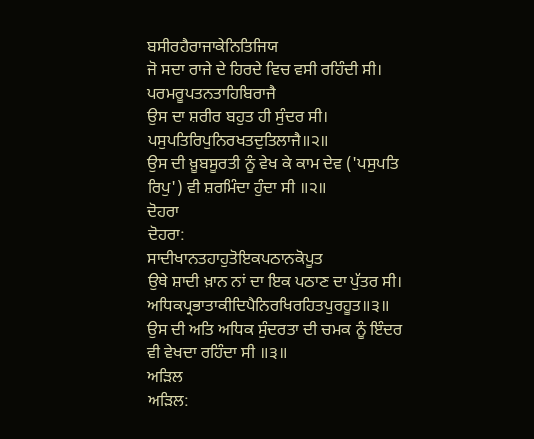ਬਸੀਰਹੈਰਾਜਾਕੇਨਿਤਿਜਿਯ
ਜੋ ਸਦਾ ਰਾਜੇ ਦੇ ਹਿਰਦੇ ਵਿਚ ਵਸੀ ਰਹਿੰਦੀ ਸੀ।
ਪਰਮਰੂਪਤਨਤਾਹਿਬਿਰਾਜੈ
ਉਸ ਦਾ ਸ਼ਰੀਰ ਬਹੁਤ ਹੀ ਸੁੰਦਰ ਸੀ।
ਪਸੁਪਤਿਰਿਪੁਨਿਰਖਤਦੁਤਿਲਾਜੈ॥੨॥
ਉਸ ਦੀ ਖ਼ੂਬਸੂਰਤੀ ਨੂੰ ਵੇਖ ਕੇ ਕਾਮ ਦੇਵ ('ਪਸੁਪਤਿ ਰਿਪੁ') ਵੀ ਸ਼ਰਮਿੰਦਾ ਹੁੰਦਾ ਸੀ ॥੨॥
ਦੋਹਰਾ
ਦੋਹਰਾ:
ਸਾਦੀਖਾਨਤਹਾਹੁਤੋਇਕਪਠਾਨਕੋਪੂਤ
ਉਥੇ ਸ਼ਾਦੀ ਖ਼ਾਨ ਨਾਂ ਦਾ ਇਕ ਪਠਾਣ ਦਾ ਪੁੱਤਰ ਸੀ।
ਅਧਿਕਪ੍ਰਭਾਤਾਕੀਦਿਪੈਨਿਰਖਿਰਹਿਤਪੁਰਹੂਤ॥੩॥
ਉਸ ਦੀ ਅਤਿ ਅਧਿਕ ਸੁੰਦਰਤਾ ਦੀ ਚਮਕ ਨੂੰ ਇੰਦਰ ਵੀ ਵੇਖਦਾ ਰਹਿੰਦਾ ਸੀ ॥੩॥
ਅੜਿਲ
ਅੜਿਲ: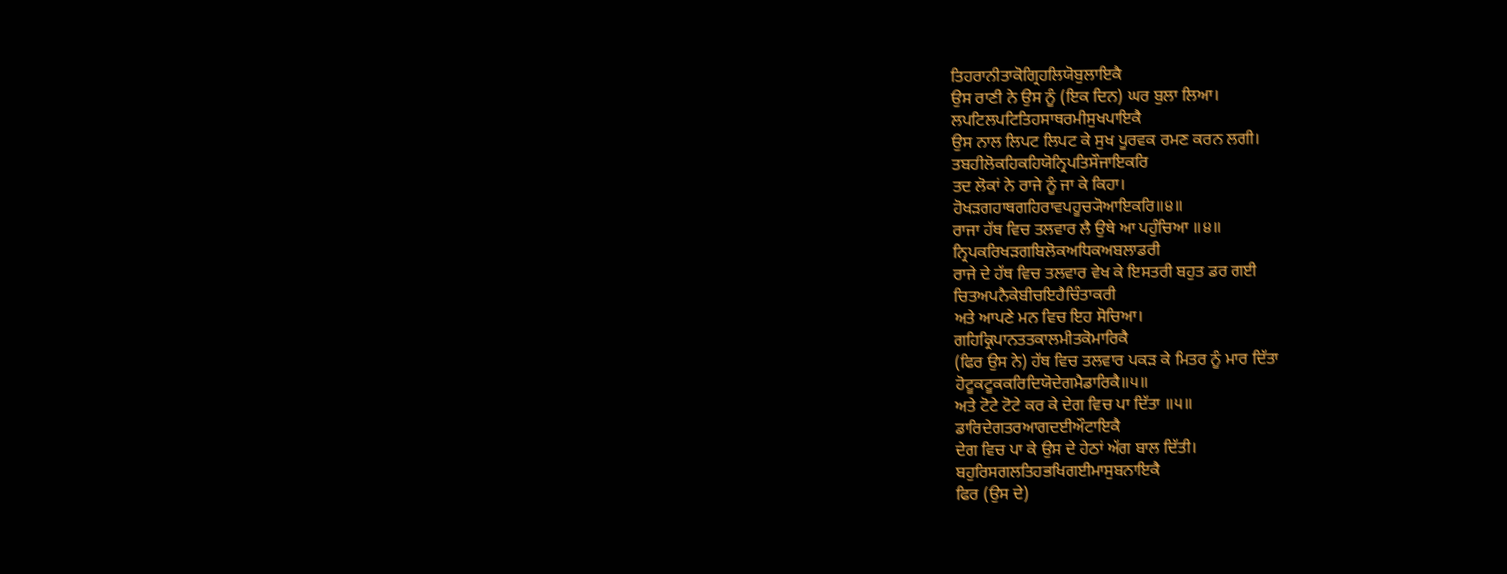ਤਿਹਰਾਨੀਤਾਕੋਗ੍ਰਿਹਲਿਯੋਬੁਲਾਇਕੈ
ਉਸ ਰਾਣੀ ਨੇ ਉਸ ਨੂੰ (ਇਕ ਦਿਨ) ਘਰ ਬੁਲਾ ਲਿਆ।
ਲਪਟਿਲਪਟਿਤਿਹਸਾਥਰਮੀਸੁਖਪਾਇਕੈ
ਉਸ ਨਾਲ ਲਿਪਟ ਲਿਪਟ ਕੇ ਸੁਖ ਪੂਰਵਕ ਰਮਣ ਕਰਨ ਲਗੀ।
ਤਬਹੀਲੋਕਹਿਕਹਿਯੋਨ੍ਰਿਪਤਿਸੌਜਾਇਕਰਿ
ਤਦ ਲੋਕਾਂ ਨੇ ਰਾਜੇ ਨੂੰ ਜਾ ਕੇ ਕਿਹਾ।
ਹੋਖੜਗਹਾਥਗਹਿਰਾਵਪਹੂਚ੍ਯੋਆਇਕਰਿ॥੪॥
ਰਾਜਾ ਹੱਥ ਵਿਚ ਤਲਵਾਰ ਲੈ ਉਥੇ ਆ ਪਹੁੰਚਿਆ ॥੪॥
ਨ੍ਰਿਪਕਰਿਖੜਗਬਿਲੋਕਅਧਿਕਅਬਲਾਡਰੀ
ਰਾਜੇ ਦੇ ਹੱਥ ਵਿਚ ਤਲਵਾਰ ਵੇਖ ਕੇ ਇਸਤਰੀ ਬਹੁਤ ਡਰ ਗਈ
ਚਿਤਅਪਨੈਕੇਬੀਚਇਹੈਚਿੰਤਾਕਰੀ
ਅਤੇ ਆਪਣੇ ਮਨ ਵਿਚ ਇਹ ਸੋਚਿਆ।
ਗਹਿਕ੍ਰਿਪਾਨਤਤਕਾਲਮੀਤਕੋਮਾਰਿਕੈ
(ਫਿਰ ਉਸ ਨੇ) ਹੱਥ ਵਿਚ ਤਲਵਾਰ ਪਕੜ ਕੇ ਮਿਤਰ ਨੂੰ ਮਾਰ ਦਿੱਤਾ
ਹੋਟੂਕਟੂਕਕਰਿਦਿਯੋਦੇਗਮੈਡਾਰਿਕੈ॥੫॥
ਅਤੇ ਟੋਟੇ ਟੋਟੇ ਕਰ ਕੇ ਦੇਗ ਵਿਚ ਪਾ ਦਿੱਤਾ ॥੫॥
ਡਾਰਿਦੇਗਤਰਆਗਦਈਔਟਾਇਕੈ
ਦੇਗ ਵਿਚ ਪਾ ਕੇ ਉਸ ਦੇ ਹੇਠਾਂ ਅੱਗ ਬਾਲ ਦਿੱਤੀ।
ਬਹੁਰਿਸਗਲਤਿਹਭਖਿਗਈਮਾਸੁਬਨਾਇਕੈ
ਫਿਰ (ਉਸ ਦੇ)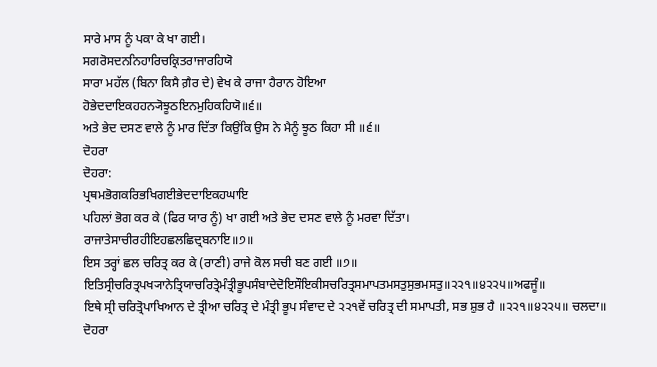ਸਾਰੇ ਮਾਸ ਨੂੰ ਪਕਾ ਕੇ ਖਾ ਗਈ।
ਸਗਰੋਸਦਨਨਿਹਾਰਿਚਕ੍ਰਿਤਰਾਜਾਰਹਿਯੋ
ਸਾਰਾ ਮਹੱਲ (ਬਿਨਾ ਕਿਸੈ ਗ਼ੈਰ ਦੇ) ਵੇਖ ਕੇ ਰਾਜਾ ਹੈਰਾਨ ਹੋਇਆ
ਹੋਭੇਦਦਾਇਕਹਹਨ੍ਯੋਝੂਠਇਨਮੁਹਿਕਹਿਯੋ॥੬॥
ਅਤੇ ਭੇਦ ਦਸਣ ਵਾਲੇ ਨੂੰ ਮਾਰ ਦਿੱਤਾ ਕਿਉਂਕਿ ਉਸ ਨੇ ਮੈਨੂੰ ਝੂਠ ਕਿਹਾ ਸੀ ॥੬॥
ਦੋਹਰਾ
ਦੋਹਰਾ:
ਪ੍ਰਥਮਭੋਗਕਰਿਭਖਿਗਈਭੇਦਦਾਇਕਹਘਾਇ
ਪਹਿਲਾਂ ਭੋਗ ਕਰ ਕੇ (ਫਿਰ ਯਾਰ ਨੂੰ) ਖਾ ਗਈ ਅਤੇ ਭੇਦ ਦਸਣ ਵਾਲੇ ਨੂੰ ਮਰਵਾ ਦਿੱਤਾ।
ਰਾਜਾਤੇਸਾਚੀਰਹੀਇਹਛਲਛਿਦ੍ਰਬਨਾਇ॥੭॥
ਇਸ ਤਰ੍ਹਾਂ ਛਲ ਚਰਿਤ੍ਰ ਕਰ ਕੇ (ਰਾਣੀ) ਰਾਜੇ ਕੋਲ ਸਚੀ ਬਣ ਗਈ ॥੭॥
ਇਤਿਸ੍ਰੀਚਰਿਤ੍ਰਪਖ੍ਯਾਨੇਤ੍ਰਿਯਾਚਰਿਤ੍ਰੇਮੰਤ੍ਰੀਭੂਪਸੰਬਾਦੇਦੋਇਸੌਇਕੀਸਚਰਿਤ੍ਰਸਮਾਪਤਮਸਤੁਸੁਭਮਸਤੁ॥੨੨੧॥੪੨੨੫॥ਅਫਜੂੰ॥
ਇਥੇ ਸ੍ਰੀ ਚਰਿਤ੍ਰੋਪਾਖਿਆਨ ਦੇ ਤ੍ਰੀਆ ਚਰਿਤ੍ਰ ਦੇ ਮੰਤ੍ਰੀ ਭੂਪ ਸੰਵਾਦ ਦੇ ੨੨੧ਵੇਂ ਚਰਿਤ੍ਰ ਦੀ ਸਮਾਪਤੀ, ਸਭ ਸ਼ੁਭ ਹੈ ॥੨੨੧॥੪੨੨੫॥ ਚਲਦਾ॥
ਦੋਹਰਾ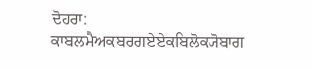ਦੋਹਰਾ:
ਕਾਬਲਮੈਅਕਬਰਗਏਏਕਬਿਲੋਕ੍ਯੋਬਾਗ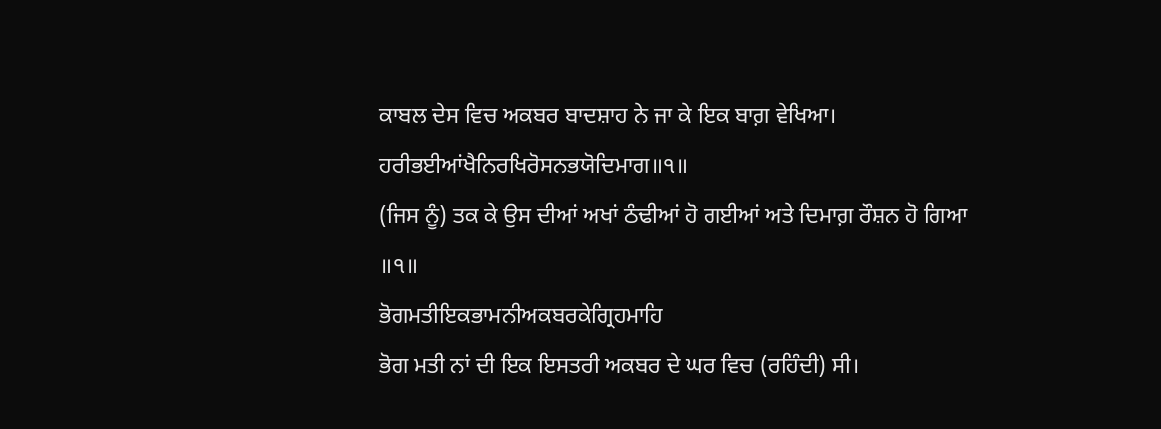ਕਾਬਲ ਦੇਸ ਵਿਚ ਅਕਬਰ ਬਾਦਸ਼ਾਹ ਨੇ ਜਾ ਕੇ ਇਕ ਬਾਗ਼ ਵੇਖਿਆ।
ਹਰੀਭਈਆਂਖੈਨਿਰਖਿਰੋਸਨਭਯੋਦਿਮਾਗ॥੧॥
(ਜਿਸ ਨੂੰ) ਤਕ ਕੇ ਉਸ ਦੀਆਂ ਅਖਾਂ ਠੰਢੀਆਂ ਹੋ ਗਈਆਂ ਅਤੇ ਦਿਮਾਗ਼ ਰੌਸ਼ਨ ਹੋ ਗਿਆ ॥੧॥
ਭੋਗਮਤੀਇਕਭਾਮਨੀਅਕਬਰਕੇਗ੍ਰਿਹਮਾਹਿ
ਭੋਗ ਮਤੀ ਨਾਂ ਦੀ ਇਕ ਇਸਤਰੀ ਅਕਬਰ ਦੇ ਘਰ ਵਿਚ (ਰਹਿੰਦੀ) ਸੀ।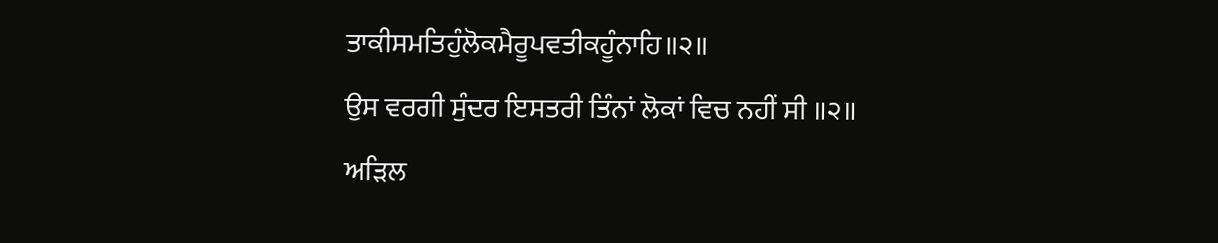ਤਾਕੀਸਮਤਿਹੁੰਲੋਕਮੈਰੂਪਵਤੀਕਹੂੰਨਾਹਿ॥੨॥
ਉਸ ਵਰਗੀ ਸੁੰਦਰ ਇਸਤਰੀ ਤਿੰਨਾਂ ਲੋਕਾਂ ਵਿਚ ਨਹੀਂ ਸੀ ॥੨॥
ਅੜਿਲ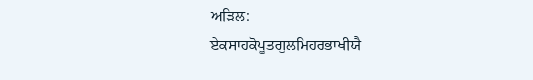ਅੜਿਲ:
ਏਕਸਾਹਕੋਪੂਤਗੁਲਮਿਹਰਭਾਖੀਯੈ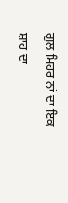ਗੁਲ ਮਿਹਰ ਨਾਂ ਦਾ ਇਕ ਸ਼ਾਹ ਦਾ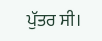ਪੁੱਤਰ ਸੀ।